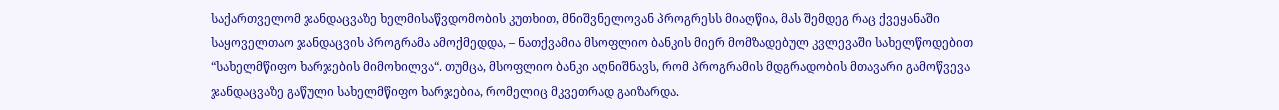საქართველომ ჯანდაცვაზე ხელმისაწვდომობის კუთხით, მნიშვნელოვან პროგრესს მიაღწია, მას შემდეგ რაც ქვეყანაში საყოველთაო ჯანდაცვის პროგრამა ამოქმედდა, – ნათქვამია მსოფლიო ბანკის მიერ მომზადებულ კვლევაში სახელწოდებით “სახელმწიფო ხარჯების მიმოხილვა“. თუმცა, მსოფლიო ბანკი აღნიშნავს, რომ პროგრამის მდგრადობის მთავარი გამოწვევა ჯანდაცვაზე გაწული სახელმწიფო ხარჯებია, რომელიც მკვეთრად გაიზარდა.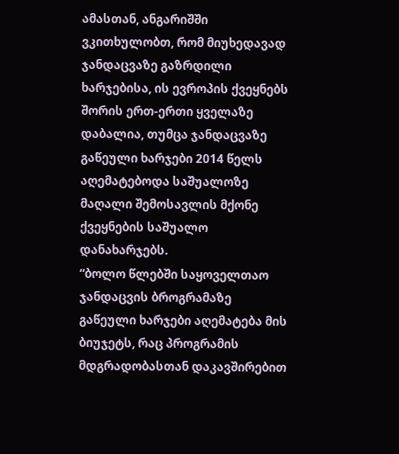ამასთან, ანგარიშში ვკითხულობთ, რომ მიუხედავად ჯანდაცვაზე გაზრდილი ხარჯებისა, ის ევროპის ქვეყნებს შორის ერთ-ერთი ყველაზე დაბალია, თუმცა ჯანდაცვაზე გაწეული ხარჯები 2014 წელს აღემატებოდა საშუალოზე მაღალი შემოსავლის მქონე ქვეყნების საშუალო დანახარჯებს.
“ბოლო წლებში საყოველთაო ჯანდაცვის ბროგრამაზე გაწეული ხარჯები აღემატება მის ბიუჯეტს, რაც პროგრამის მდგრადობასთან დაკავშირებით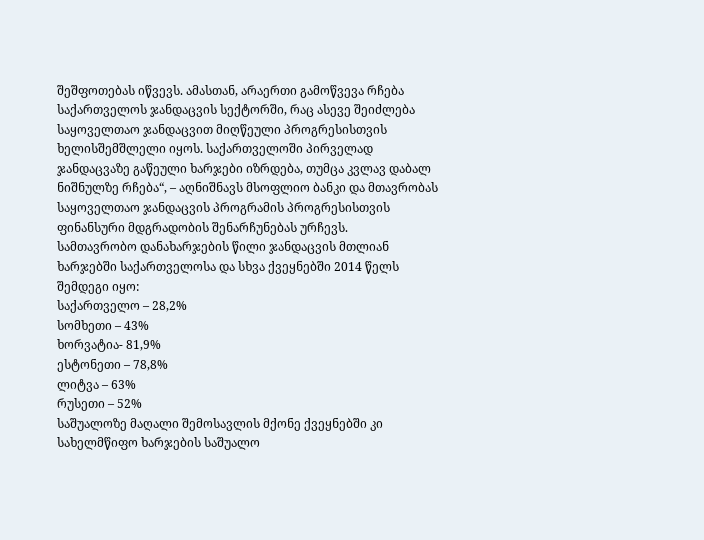შეშფოთებას იწვევს. ამასთან, არაერთი გამოწვევა რჩება საქართველოს ჯანდაცვის სექტორში, რაც ასევე შეიძლება საყოველთაო ჯანდაცვით მიღწეული პროგრესისთვის ხელისშემშლელი იყოს. საქართველოში პირველად ჯანდაცვაზე გაწეული ხარჯები იზრდება, თუმცა კვლავ დაბალ ნიშნულზე რჩება“, – აღნიშნავს მსოფლიო ბანკი და მთავრობას საყოველთაო ჯანდაცვის პროგრამის პროგრესისთვის ფინანსური მდგრადობის შენარჩუნებას ურჩევს.
სამთავრობო დანახარჯების წილი ჯანდაცვის მთლიან ხარჯებში საქართველოსა და სხვა ქვეყნებში 2014 წელს შემდეგი იყო:
საქართველო – 28,2%
სომხეთი – 43%
ხორვატია- 81,9%
ესტონეთი – 78,8%
ლიტვა – 63%
რუსეთი – 52%
საშუალოზე მაღალი შემოსავლის მქონე ქვეყნებში კი სახელმწიფო ხარჯების საშუალო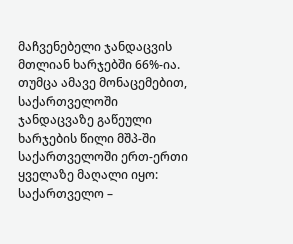მაჩვენებელი ჯანდაცვის მთლიან ხარჯებში 66%-ია. თუმცა ამავე მონაცემებით, საქართველოში ჯანდაცვაზე გაწეული ხარჯების წილი მშპ-ში საქართველოში ერთ-ერთი ყველაზე მაღალი იყო:
საქართველო –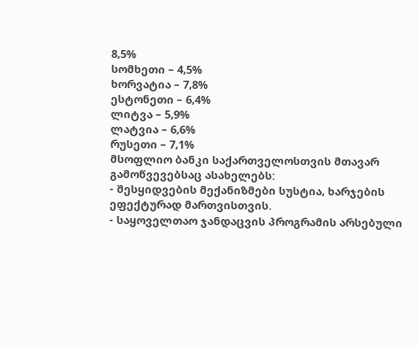8,5%
სომხეთი – 4,5%
ხორვატია – 7,8%
ესტონეთი – 6,4%
ლიტვა – 5,9%
ლატვია – 6,6%
რუსეთი – 7,1%
მსოფლიო ბანკი საქართველოსთვის მთავარ გამოწვევებსაც ასახელებს:
- შესყიდვების მექანიზმები სუსტია, ხარჯების ეფექტურად მართვისთვის.
- საყოველთაო ჯანდაცვის პროგრამის არსებული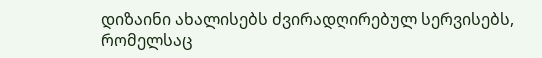დიზაინი ახალისებს ძვირადღირებულ სერვისებს, რომელსაც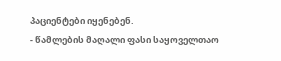პაციენტები იყენებენ.
- წამლების მაღალი ფასი საყოველთაო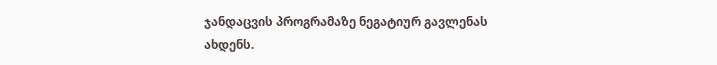ჯანდაცვის პროგრამაზე ნეგატიურ გავლენას ახდენს.